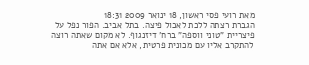מאת רועי פסי ראשון, 18 ינואר 2009 18:31
הגברת רצתה ללכת לאכול פיצה. בתל אביב. הפור נפל על פיצריית "טוני ווספה" ברח' דיזנגוף. לא מקום שאתה רוצה להתקרב אליו עם מכונית פרטית, אלא אם אתה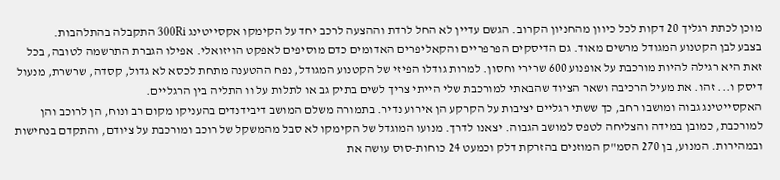מוכן לכתת רגליך 20 דקות לכל כיוון מהחניון הקרוב. הגשם עדיין לא החל לרדת וההצעה לרכב יחד על הקימקו אקסייטינג 300Ri התקבלה בהתלהבות.
בצבע לבן הקטנוע המגודל מרשים מאוד. גם הדיסקים הפרפריים והקאליפרים האדומים כדם מוסיפים לאפקט הויזואלי. אפילו הגברת התרשמה לטובה, בכל זאת היא רגילה להיות מורכבת על אופנוע 600 שרירי וחסון. למרות גודלו הפיזי של הקטנוע המגודל, נפח ההטענה מתחת לכסא לא גדול, קסדה, שרשרת, מנעול דיסק ו... זהו. את מעיל הרכיבה ושאר הציוד שהבאתי למורכבת שלי הייתי צריך לשים בתיק גב או לתלות על וו התליה בין הרגליים.
האקסייטינג גבוה ומושבו רחב, כך ששתי רגליים יציבות על הקרקע הן אירוע נדיר. בתמורה משלם המושב דיבידנדים בהעניקו מקום רב ונוח, הן לרוכב והן למורכבת, כמובן במידה והצליחה לטפס למושב הגבוה. יצאנו לדרך. מנועו המוגדל של הקימקו לא סבל מהמשקל של רוכב ומורכבת על ציודם, והתקדם בנחישות ובמהירות. המנוע, בן 270 הסמ"ק המוזנים בהזרקת דלק וכמעט 24 כוחות-סוס עושה את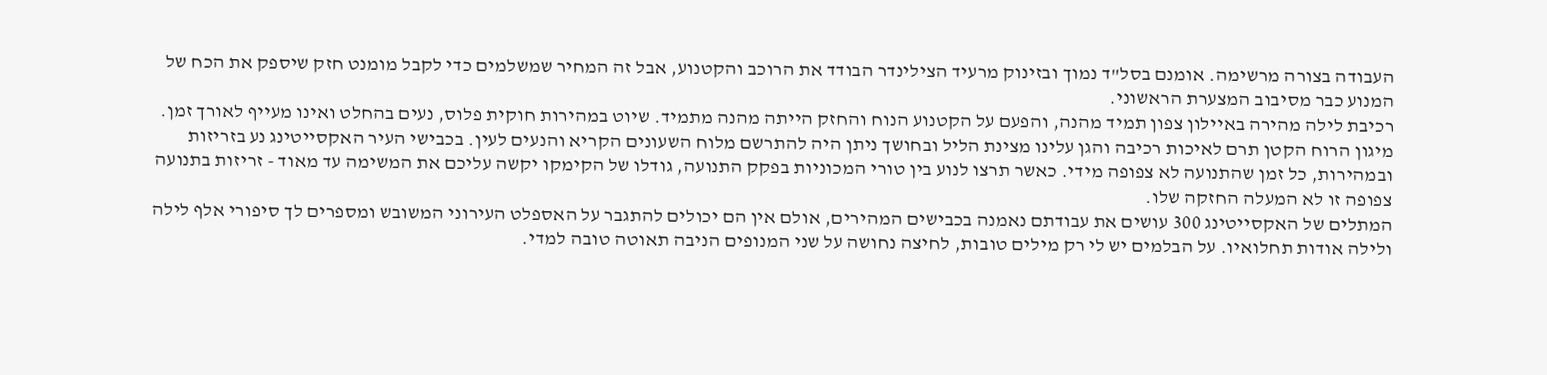העבודה בצורה מרשימה. אומנם בסל"ד נמוך ובזינוק מרעיד הצילינדר הבודד את הרוכב והקטנוע, אבל זה המחיר שמשלמים כדי לקבל מומנט חזק שיספק את הכח של המנוע כבר מסיבוב המצערת הראשוני.
רכיבת לילה מהירה באיילון צפון תמיד מהנה, והפעם על הקטנוע הנוח והחזק הייתה מהנה מתמיד. שיוט במהירות חוקית פלוס, נעים בהחלט ואינו מעייף לאורך זמן. מיגון הרוח הקטן תרם לאיכות רכיבה והגן עלינו מצינת הליל ובחושך ניתן היה להתרשם מלוח השעונים הקריא והנעים לעין. בכבישי העיר האקסייטינג נע בזריזות ובמהירות, כל זמן שהתנועה לא צפופה מידי. כאשר תרצו לנוע בין טורי המכוניות בפקק התנועה, גודלו של הקימקו יקשה עליכם את המשימה עד מאוד - זריזות בתנועה צפופה זו לא המעלה החזקה שלו.
המתלים של האקסייטינג 300 עושים את עבודתם נאמנה בכבישים המהירים, אולם אין הם יכולים להתגבר על האספלט העירוני המשובש ומספרים לך סיפורי אלף לילה ולילה אודות תחלואיו. על הבלמים יש לי רק מילים טובות, לחיצה נחושה על שני המנופים הניבה תאוטה טובה למדי.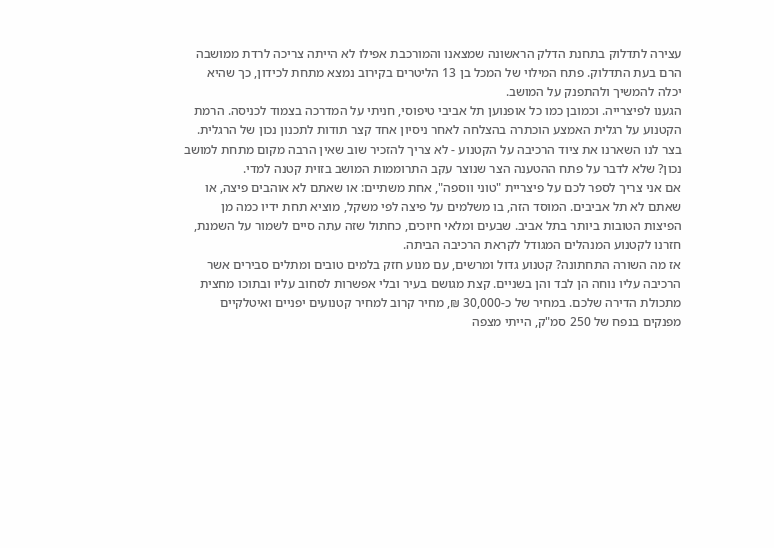עצירה לתדלוק בתחנת הדלק הראשונה שמצאנו והמורכבת אפילו לא הייתה צריכה לרדת ממושבה הרם בעת התדלוק. פתח המילוי של המכל בן 13 הליטרים בקירוב נמצא מתחת לכידון, כך שהיא יכלה להמשיך ולהתפנק על המושב.
הגענו לפיצרייה. וכמובן כמו כל אופנוען תל אביבי טיפוסי, חניתי על המדרכה בצמוד לכניסה. הרמת הקטנוע על רגלית האמצע הוכתרה בהצלחה לאחר ניסיון אחד קצר תודות לתכנון נכון של הרגלית. בצר לנו השארנו את ציוד הרכיבה על הקטנוע - לא צריך להזכיר שוב שאין הרבה מקום מתחת למושב נכון? שלא לדבר על פתח ההטענה הצר שנוצר עקב התרוממות המושב בזוית קטנה למדי.
אם אני צריך לספר לכם על פיצריית "טוני ווספה", אחת משתיים: או שאתם לא אוהבים פיצה, או שאתם לא תל אביבים. המוסד הזה, בו משלמים על פיצה לפי משקל, מוציא תחת ידיו כמה מן הפיצות הטובות ביותר בתל אביב. שבעים ומלאי חיוכים, כחתול שזה עתה סיים לשמור על השמנת, חזרנו לקטנוע המנהלים המגודל לקראת הרכיבה הביתה.
אז מה השורה התחתונה? קטנוע גדול ומרשים, עם מנוע חזק בלמים טובים ומתלים סבירים אשר הרכיבה עליו נוחה הן לבד והן בשניים. קצת מגושם בעיר ובלי אפשרות לסחוב עליו ובתוכו מחצית מתכולת הדירה שלכם. במחיר של כ-30,000 ₪, מחיר קרוב למחיר קטנועים יפניים ואיטלקיים מפנקים בנפח של 250 סמ"ק, הייתי מצפה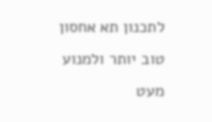לתכנון תא אחסון טוב יותר ולמנוע מעט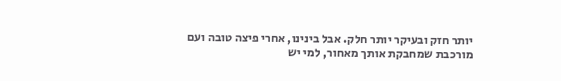יותר חזק ובעיקר יותר חלק. אבל בינינו, אחרי פיצה טובה ועם מורכבת שמחבקת אותך מאחור, למי יש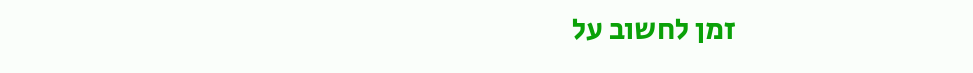זמן לחשוב על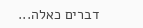דברים כאלה...